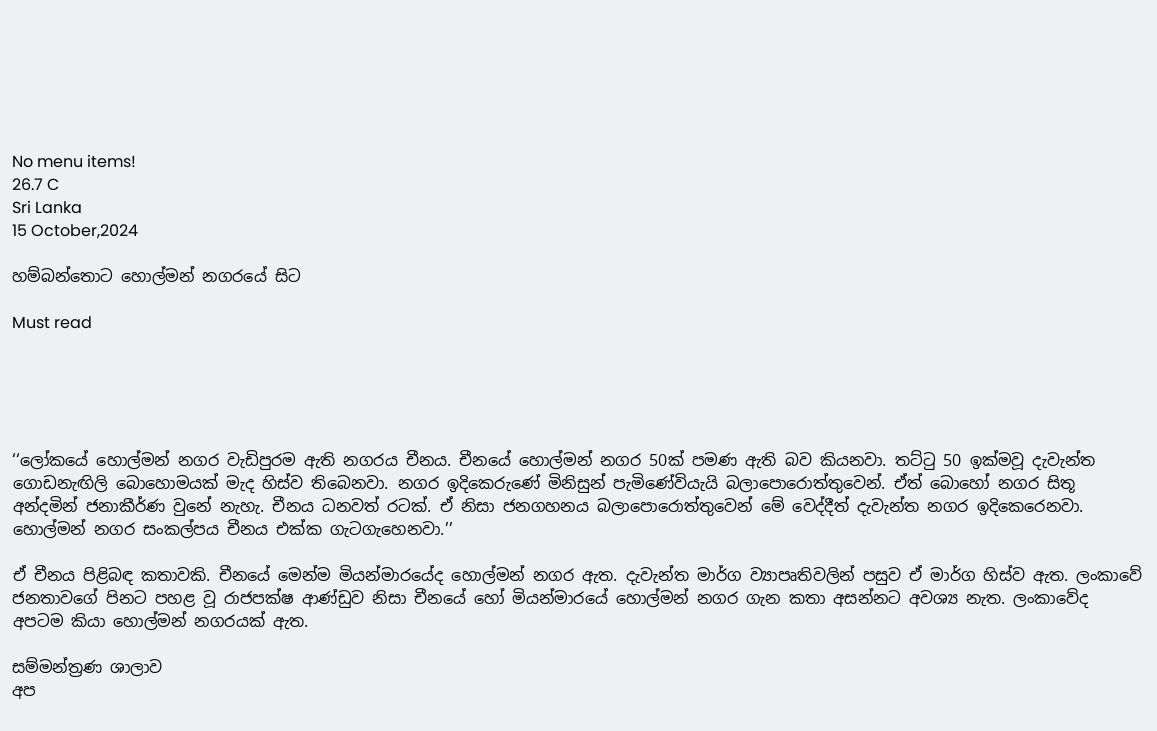No menu items!
26.7 C
Sri Lanka
15 October,2024

හම්බන්තොට හොල්මන් නගරයේ සිට

Must read





‘‘ලෝකයේ හොල්මන් නගර වැඩිපුරම ඇති නගරය චීනය. චීනයේ හොල්මන් නගර 50ක් පමණ ඇති බව කියනවා. තට්ටු 50 ඉක්මවූ දැවැන්ත ගොඩනැඟිලි බොහොමයක් මැද හිස්ව තිබෙනවා. නගර ඉදිකෙරුණේ මිනිසුන් පැමිණේවියැයි බලාපොරොත්තුවෙන්. ඒත් බොහෝ නගර සිතූ අන්දමින් ජනාකීර්ණ වුනේ නැහැ. චීනය ධනවත් රටක්. ඒ නිසා ජනගහනය බලාපොරොත්තුවෙන් මේ වෙද්දීත් දැවැන්ත නගර ඉදිකෙරෙනවා. හොල්මන් නගර සංකල්පය චීනය එක්ක ගැටගැහෙනවා.’’

ඒ චීනය පිළිබඳ කතාවකි. චීනයේ මෙන්ම මියන්මාරයේද හොල්මන් නගර ඇත. දැවැන්ත මාර්ග ව්‍යාපෘතිවලින් පසුව ඒ මාර්ග හිස්ව ඇත. ලංකාවේ ජනතාවගේ පිනට පහළ වූ රාජපක්ෂ ආණ්ඩුව නිසා චීනයේ හෝ මියන්මාරයේ හොල්මන් නගර ගැන කතා අසන්නට අවශ්‍ය නැත. ලංකාවේද අපටම කියා හොල්මන් නගරයක් ඇත.

සම්මන්ත්‍රණ ශාලාව
අප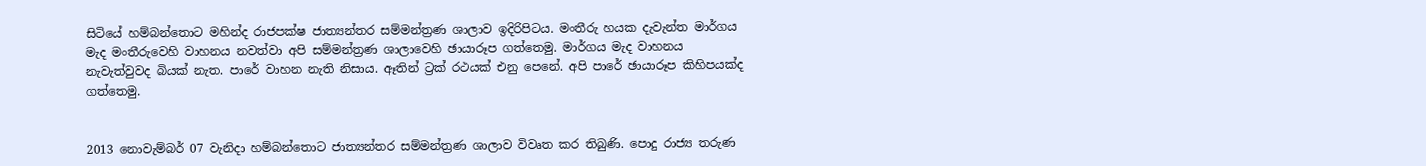සිටියේ හම්බන්තොට මහින්ද රාජපක්ෂ ජාත්‍යන්තර සම්මන්ත්‍රණ ශාලාව ඉදිරිපිටය. මංතීරු හයක දැවැන්ත මාර්ගය මැද මංතීරුවෙහි වාහනය නවත්වා අපි සම්මන්ත්‍රණ ශාලාවෙහි ඡායාරූප ගත්තෙමු. මාර්ගය මැද වාහනය නැවැත්වුවද බියක් නැත. පාරේ වාහන නැති නිසාය. ඈතින් ට්‍රක් රථයක් එනු පෙනේ. අපි පාරේ ඡායාරූප කිහිපයක්ද ගත්තෙමු.


2013 නොවැම්බර් 07 වැනිදා හම්බන්තොට ජාත්‍යන්තර සම්මන්ත්‍රණ ශාලාව විවෘත කර තිබුණි. පොදු රාජ්‍ය තරුණ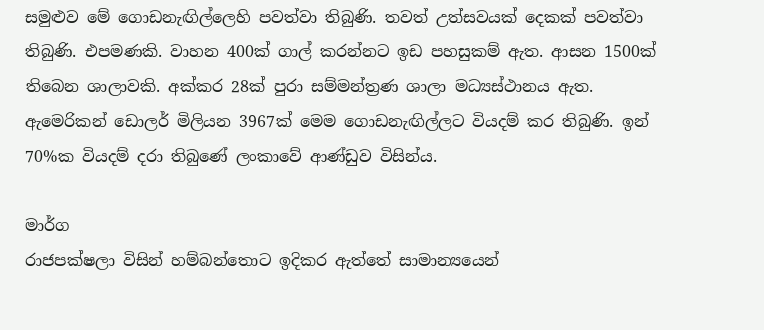සමුළුව මේ ගොඩනැඟිල්ලෙහි පවත්වා තිබුණි. තවත් උත්සවයක් දෙකක් පවත්වා තිබුණි. එපමණකි. වාහන 400ක් ගාල් කරන්නට ඉඩ පහසුකම් ඇත. ආසන 1500ක් තිබෙන ශාලාවකි. අක්කර 28ක් පුරා සම්මන්ත්‍රණ ශාලා මධ්‍යස්ථානය ඇත. ඇමෙරිකන් ඩොලර් මිලියන 3967ක් මෙම ගොඩනැඟිල්ලට වියදම් කර තිබුණි. ඉන් 70%ක වියදම් දරා තිබුණේ ලංකාවේ ආණ්ඩුව විසින්ය.

මාර්ග
රාජපක්ෂලා විසින් හම්බන්තොට ඉදිකර ඇත්තේ සාමාන්‍යයෙන්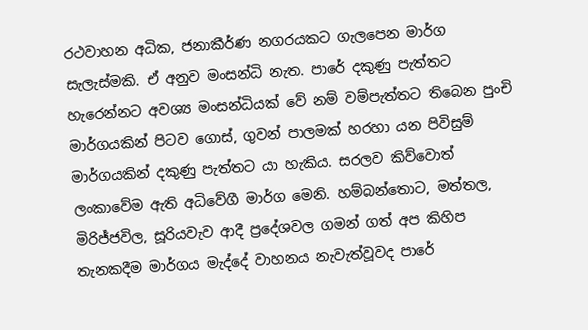රථවාහන අධික, ජනාකීර්ණ නගරයකට ගැලපෙන මාර්ග සැලැස්මකි. ඒ අනුව මංසන්ධි නැත. පාරේ දකුණු පැත්තට හැරෙන්නට අවශ්‍ය මංසන්ධියක් වේ නම් වම්පැත්තට තිබෙන පුංචි මාර්ගයකින් පිටව ගොස්, ගුවන් පාලමක් හරහා යන පිවිසුම් මාර්ගයකින් දකුණු පැත්තට යා හැකිය. සරලව කිව්වොත් ලංකාවේම ඇති අධිවේගී මාර්ග මෙනි. හම්බන්තොට, මත්තල, මිරිජ්ජවිල, සූරියවැව ආදී ප්‍රදේශවල ගමන් ගත් අප කිහිප තැනකදීම මාර්ගය මැද්දේ වාහනය නැවැත්වූවද පාරේ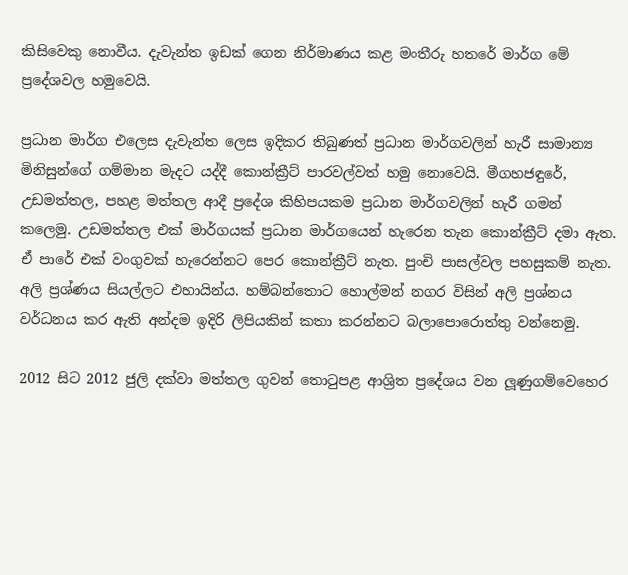කිසිවෙකු නොවීය. දැවැන්ත ඉඩක් ගෙන නිර්මාණය කළ මංතීරු හතරේ මාර්ග මේ ප්‍රදේශවල හමුවෙයි.

ප්‍රධාන මාර්ග එලෙස දැවැන්ත ලෙස ඉදිකර තිබුණත් ප්‍රධාන මාර්ගවලින් හැරී සාමාන්‍ය මිනිසුන්ගේ ගම්මාන මැදට යද්දී කොන්ක්‍රීට් පාරවල්වත් හමු නොවෙයි. මීගහජඳුරේ, උඩමත්තල, පහළ මත්තල ආදී ප්‍රදේශ කිහිපයකම ප්‍රධාන මාර්ගවලින් හැරී ගමන් කලෙමු. උඩමත්තල එක් මාර්ගයක් ප්‍රධාන මාර්ගයෙන් හැරෙන තැන කොන්ක්‍රීට් දමා ඇත. ඒ පාරේ එක් වංගුවක් හැරෙන්නට පෙර කොන්ක්‍රීට් නැත. පුංචි පාසල්වල පහසුකම් නැත. අලි ප්‍රශ්ණය සියල්ලට එහායින්ය. හම්බන්තොට හොල්මන් නගර විසින් අලි ප්‍රශ්නය වර්ධනය කර ඇති අන්දම ඉදිරි ලිපියකින් කතා කරන්නට බලාපොරොත්තු වන්නෙමු.

2012 සිට 2012 ජුලි දක්වා මත්තල ගුවන් තොටුපළ ආශ්‍රිත ප්‍රදේශය වන ලූ‍ණුගම්වෙහෙර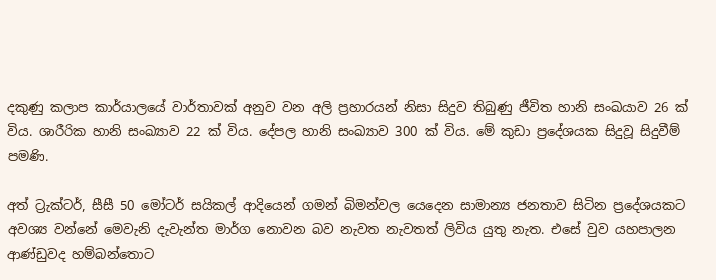දකුණු කලාප කාර්යාලයේ වාර්තාවක් අනුව වන අලි ප්‍රහාරයන් නිසා සිදුව තිබුණු ජීවිත හානි සංඛයාව 26 ක් විය. ශාරීරික හානි සංඛ්‍යාව 22 ක් විය. දේපල හානි සංඛ්‍යාව 300 ක් විය. මේ කුඩා ප්‍රදේශයක සිදුවූ සිදුවීම් පමණි.

අත් ට්‍රැක්ටර්, සීසී 50 මෝටර් සයිකල් ආදියෙන් ගමන් බිමන්වල යෙදෙන සාමාන්‍ය ජනතාව සිටින ප්‍රදේශයකට අවශ්‍ය වන්නේ මෙවැනි දැවැන්ත මාර්ග නොවන බව නැවත නැවතත් ලිවිය යුතු නැත. එසේ වුව යහපාලන ආණ්ඩුවද හම්බන්තොට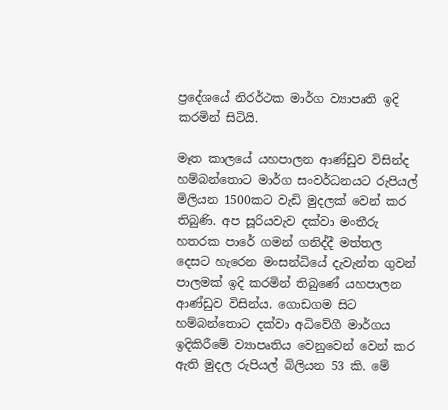ප්‍රදේශයේ නිරර්ථක මාර්ග ව්‍යාපෘති ඉදි කරමින් සිටියි.

මෑත කාලයේ යහපාලන ආණ්ඩුව විසින්ද හම්බන්තොට මාර්ග සංවර්ධනයට රුපියල් මිලියන 1500කට වැඩි මුදලක් වෙන් කර තිබුණි. අප සූරියවැව දක්වා මංතීරු හතරක පාරේ ගමන් ගනිද්දී මත්තල දෙසට හැරෙන මංසන්ධියේ දැවැන්ත ගුවන් පාලමක් ඉදි කරමින් තිබුණේ යහපාලන ආණ්ඩුව විසින්ය. ගොඩගම සිට හම්බන්තොට දක්වා අධිවේගී මාර්ගය ඉදිකිරීමේ ව්‍යාපෘතිය වෙනුවෙන් වෙන් කර ඇති මුදල රුපියල් බිලියන 53 කි. මේ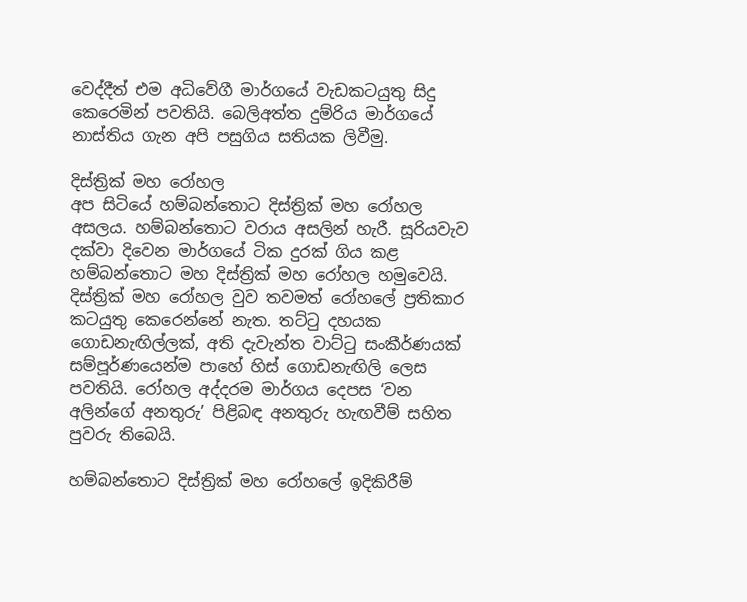වෙද්දීත් එම අධිවේගී මාර්ගයේ වැඩකටයුතු සිදු කෙරෙමින් පවතියි. බෙලිඅත්ත දුම්රිය මාර්ගයේ නාස්තිය ගැන අපි පසුගිය සතියක ලිවීමු.

දිස්ත්‍රික් මහ රෝහල
අප සිටියේ හම්බන්තොට දිස්ත්‍රික් මහ රෝහල අසලය. හම්බන්තොට වරාය අසලින් හැරී. සූරියවැව දක්වා දිවෙන මාර්ගයේ ටික දුරක් ගිය කළ හම්බන්තොට මහ දිස්ත්‍රික් මහ රෝහල හමුවෙයි. දිස්ත්‍රික් මහ රෝහල වුව තවමත් රෝහලේ ප්‍රතිකාර කටයුතු කෙරෙන්නේ නැත. තට්ටු දහයක ගොඩනැඟිල්ලක්, අති දැවැන්ත වාට්ටු සංකීර්ණයක් සම්පූර්ණයෙන්ම පාහේ හිස් ගොඩනැඟිලි ලෙස පවතියි. රෝහල අද්දරම මාර්ගය දෙපස ‘වන අලින්ගේ අනතුරු’ පිළිබඳ අනතුරු හැඟවීම් සහිත පුවරු තිබෙයි.

හම්බන්තොට දිස්ත්‍රික් මහ රෝහලේ ඉදිකිරීම්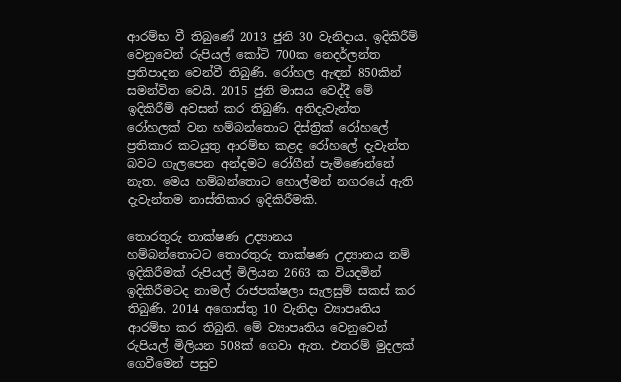ආරම්භ වී තිබුණේ 2013 ජුනි 30 වැනිදාය. ඉදිකිරීම් වෙනුවෙන් රුපියල් කෝටි 700ක නෙදර්ලන්ත ප්‍රතිපාදන වෙන්වී තිබුණි. රෝහල ඇඳන් 850කින් සමන්විත වෙයි. 2015 ජුනි මාසය වෙද්දී මේ ඉදිකිරීම් අවසන් කර තිබුණි. අතිදැවැන්ත රෝහලක් වන හම්බන්තොට දිස්ත්‍රික් රෝහලේ ප්‍රතිකාර කටයුතු ආරම්භ කළද රෝහලේ දැවැන්ත බවට ගැලපෙන අන්දමට රෝගීන් පැමිණෙන්නේ නැත. මෙය හම්බන්තොට හොල්මන් නගරයේ ඇති දැවැන්තම නාස්තිකාර ඉදිකිරීමකි.

තොරතුරු තාක්ෂණ උද්‍යානය
හම්බන්තොටට තොරතුරු තාක්ෂණ උද්‍යානය නම් ඉදිකිරීමක් රුපියල් මිලියන 2663 ක වියදමින් ඉදිකිරීමටද නාමල් රාජපක්ෂලා සැලසුම් සකස් කර තිබුණි. 2014 අගොස්තු 10 වැනිදා ව්‍යාපෘතිය ආරම්භ කර තිබුනි. මේ ව්‍යාපෘතිය වෙනුවෙන් රුපියල් මිලියන 508ක් ගෙවා ඇත. එතරම් මුදලක් ගෙවීමෙන් පසුව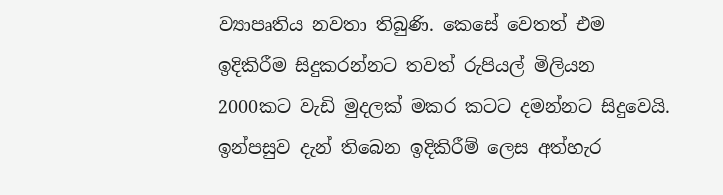ව්‍යාපෘතිය නවතා තිබුණි. කෙසේ වෙතත් එම ඉදිකිරීම සිදුකරන්නට තවත් රුපියල් මිලියන 2000කට වැඩි මුදලක් මකර කටට දමන්නට සිදුවෙයි. ඉන්පසුව දැන් තිබෙන ඉදිකිරීම් ලෙස අත්හැර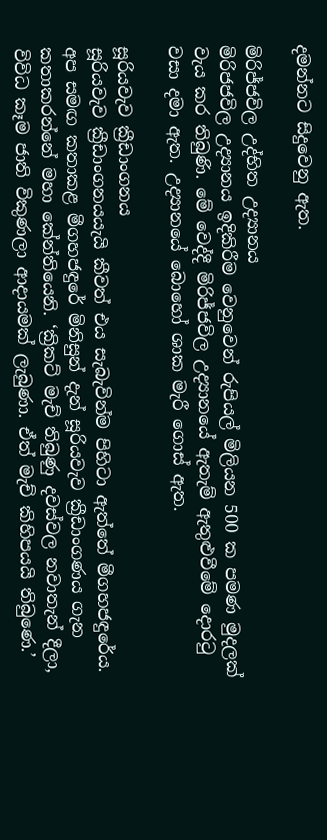දමන්නට සිදුවෙනු ඇත.

මිරිජ්ජවිල උද්භිත උද්‍යානය
මිරිජජවිල උද්‍යානය ඉදිකිරීම වෙනුවෙන් රුපියල් මිලියන 500 ක පමණ මුදලක් වැය කර තිබුණි. මේ වෙද්දී මිරිජ්ජවිල උද්‍යානයේ ඇතැම් ඇතුළුවීමේ දොරටු වසා දමා ඇත. උද්‍යානයේ බොහෝ ශාක මැරී ගොස් ඇත.

සූරියවැව ක්‍රීඩාංගනය
සූරියවැව ක්‍රීඩාංගනයයැයි කීවත් එය සැබැවින්ම පිහිටා ඇත්තේ මීගහජඳුරේය. අප සමඟ කතාකළ මීගහජඳුරේ මිනිසුන් දැන් සූරියවැව ක්‍රීඩාංගණය ගැන කතාකරන්නේ මහා කේන්තියෙනි. ‘ක්‍රිකට් මැච් තිබුණු දවස්වල නවාතැන් දීලා, විවිධ කෑම ජාති විකුණලා ආදායමක් ලැබුණා. ඒත් මැච් කිහිපයයි තිබුණෙ.’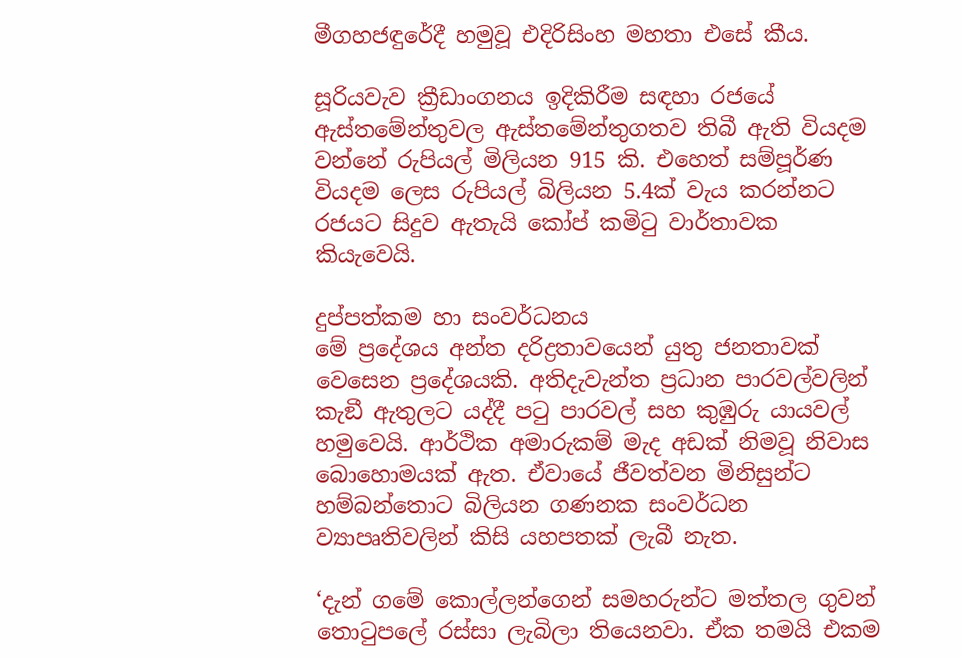මීගහජඳුරේදී හමුවූ එදිරිසිංහ මහතා එසේ කීය.

සූරියවැව ක්‍රීඩාංගනය ඉදිකිරීම සඳහා රජයේ ඇස්තමේන්තුවල ඇස්තමේන්තුගතව තිබී ඇති වියදම වන්නේ රුපියල් මිලියන 915 කි. එහෙත් සම්පූර්ණ වියදම ලෙස රුපියල් බිලියන 5.4ක් වැය කරන්නට රජයට සිදුව ඇතැයි කෝප් කමිටු වාර්තාවක කියැවෙයි.

දුප්පත්කම හා සංවර්ධනය
මේ ප්‍රදේශය අන්ත දරිද්‍රතාවයෙන් යුතු ජනතාවක් වෙසෙන ප්‍රදේශයකි. අතිදැවැන්ත ප්‍රධාන පාරවල්වලින් කැඞී ඇතුලට යද්දී පටු පාරවල් සහ කුඹුරු යායවල් හමුවෙයි. ආර්ථික අමාරුකම් මැද අඩක් නිමවූ නිවාස බොහොමයක් ඇත. ඒවායේ ජීවත්වන මිනිසුන්ට හම්බන්තොට බිලියන ගණනක සංවර්ධන ව්‍යාපෘතිවලින් කිසි යහපතක් ලැබී නැත.

‘දැන් ගමේ කොල්ලන්ගෙන් සමහරුන්ට මත්තල ගුවන් තොටුපලේ රස්සා ලැබිලා තියෙනවා. ඒක තමයි එකම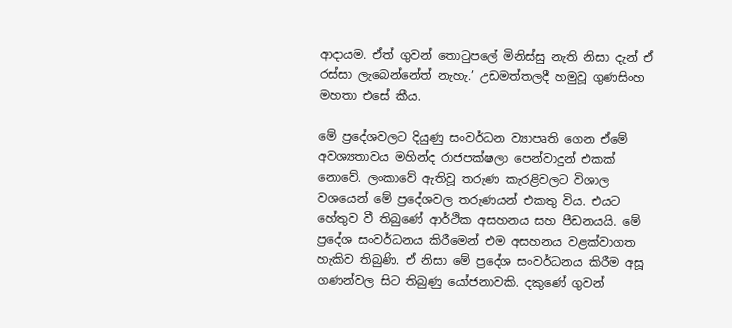ආදායම. ඒත් ගුවන් තොටුපලේ මිනිස්සු නැති නිසා දැන් ඒ රස්සා ලැබෙන්නේත් නැහැ.’ උඩමත්තලදී හමුවූ ගුණසිංහ මහතා එසේ කීය.

මේ ප්‍රදේශවලට දියුණු සංවර්ධන ව්‍යාපෘති ගෙන ඒමේ අවශ්‍යතාවය මහින්ද රාජපක්ෂලා පෙන්වාදුන් එකක් නොවේ. ලංකාවේ ඇතිවූ තරුණ කැරළිවලට විශාල වශයෙන් මේ ප්‍රදේශවල තරුණයන් එකතු විය. එයට හේතුව වී තිබුණේ ආර්ථික අසහනය සහ පීඩනයයි. මේ ප්‍රදේශ සංවර්ධනය කිරීමෙන් එම අසහනය වළක්වාගත හැකිව තිබුණි. ඒ නිසා මේ ප්‍රදේශ සංවර්ධනය කිරීම අසූ ගණන්වල සිට තිබුණු යෝජනාවකි. දකුණේ ගුවන්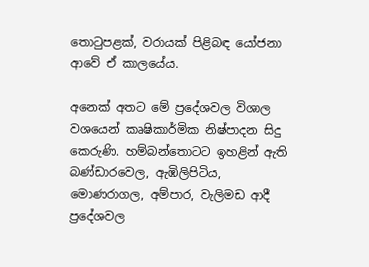තොටුපළක්, වරායක් පිළිබඳ යෝජනා ආවේ ඒ කාලයේය.

අනෙක් අතට මේ ප්‍රදේශවල විශාල වශයෙන් කෘෂිකාර්මික නිෂ්පාදන සිදු කෙරුණි. හම්බන්තොටට ඉහළින් ඇති බණ්ඩාරවෙල, ඇඹිලිපිටිය, මොණරාගල, අම්පාර, වැලිමඩ ආදී ප්‍රදේශවල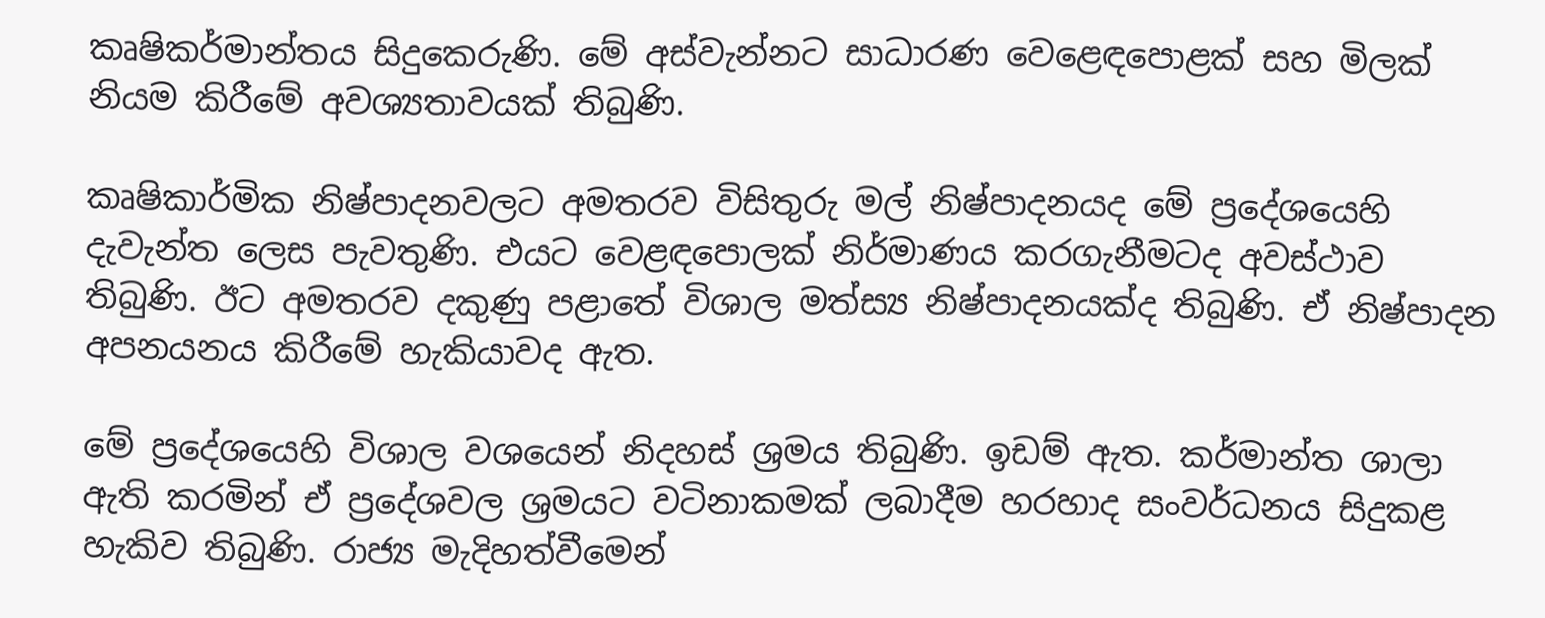කෘෂිකර්මාන්තය සිදුකෙරුණි. මේ අස්වැන්නට සාධාරණ වෙළෙඳපොළක් සහ මිලක් නියම කිරීමේ අවශ්‍යතාවයක් තිබුණි.

කෘෂිකාර්මික නිෂ්පාදනවලට අමතරව විසිතුරු මල් නිෂ්පාදනයද මේ ප්‍රදේශයෙහි දැවැන්ත ලෙස පැවතුණි. එයට වෙළඳපොලක් නිර්මාණය කරගැනීමටද අවස්ථාව තිබුණි. ඊට අමතරව දකුණු පළාතේ විශාල මත්ස්‍ය නිෂ්පාදනයක්ද තිබුණි. ඒ නිෂ්පාදන අපනයනය කිරීමේ හැකියාවද ඇත.

මේ ප්‍රදේශයෙහි විශාල වශයෙන් නිදහස් ශ්‍රමය තිබුණි. ඉඩම් ඇත. කර්මාන්ත ශාලා ඇති කරමින් ඒ ප්‍රදේශවල ශ්‍රමයට වටිනාකමක් ලබාදීම හරහාද සංවර්ධනය සිදුකළ හැකිව තිබුණි. රාජ්‍ය මැදිහත්වීමෙන්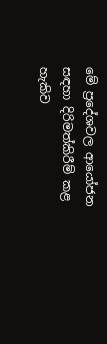මේ ප්‍රදේශවල ආයෝජන සඳහා දිරිමත්කිරීම් කළ හැකිව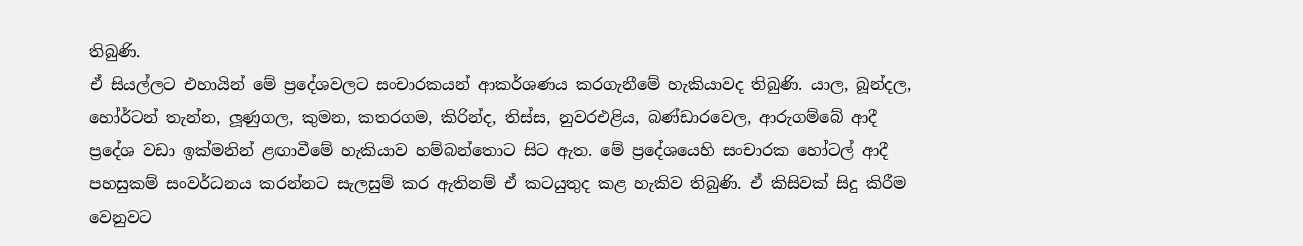තිබුණි.
ඒ සියල්ලට එහායින් මේ ප්‍රදේශවලට සංචාරකයන් ආකර්ශණය කරගැනීමේ හැකියාවද තිබුණි. යාල, බූන්දල, හෝර්ටන් තැන්න, ලූ‍ණුගල, කුමන, කතරගම, කිරින්ද, තිස්ස, නුවරඑළිය, බණ්ඩාරවෙල, ආරුගම්බේ ආදී ප්‍රදේශ වඩා ඉක්මනින් ළඟාවීමේ හැකියාව හම්බන්තොට සිට ඇත. මේ ප්‍රදේශයෙහි සංචාරක හෝටල් ආදී පහසුකම් සංවර්ධනය කරන්නට සැලසුම් කර ඇතිනම් ඒ කටයුතුද කළ හැකිව තිබුණි. ඒ කිසිවක් සිදු කිරීම වෙනුවට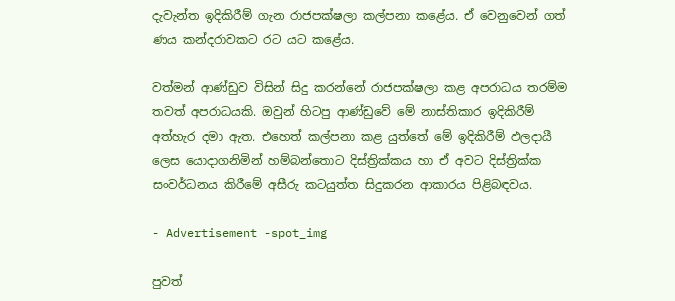දැවැන්ත ඉදිකිරීම් ගැන රාජපක්ෂලා කල්පනා කළේය. ඒ වෙනුවෙන් ගත් ණය කන්දරාවකට රට යට කළේය.

වත්මන් ආණ්ඩුව විසින් සිදු කරන්නේ රාජපක්ෂලා කළ අපරාධය තරම්ම තවත් අපරාධයකි. ඔවුන් හිටපු ආණ්ඩුවේ මේ නාස්තිකාර ඉදිකිරීම් අත්හැර දමා ඇත. එහෙත් කල්පනා කළ යුත්තේ මේ ඉදිකිරීම් ඵලදායී ලෙස යොදාගනිමින් හම්බන්තොට දිස්ත්‍රික්කය හා ඒ අවට දිස්ත්‍රික්ක සංවර්ධනය කිරීමේ අසීරු කටයුත්ත සිදුකරන ආකාරය පිළිබඳවය.

- Advertisement -spot_img

පුවත්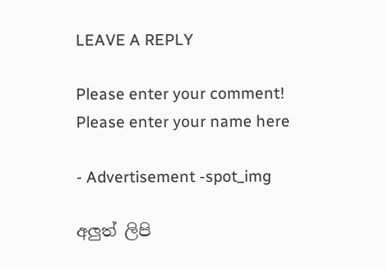LEAVE A REPLY

Please enter your comment!
Please enter your name here

- Advertisement -spot_img

අලුත් ලිපි